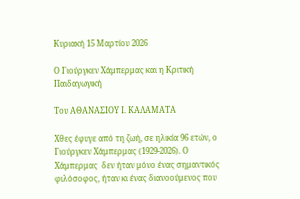Κυριακή 15 Μαρτίου 2026

Ο Γιούργκεν Χάμπερμας και η Κριτική Παιδαγωγική

Του ΑΘΑΝΑΣΙΟΥ Ι. ΚΑΛΑΜΑΤΑ

Χθες έφυγε από τη ζωή, σε ηλικία 96 ετών, ο Γιούργκεν Χάμπερμας (1929-2026). Ο Χάμπερμας  δεν ήταν μόνο ένας σημαντικός φιλόσοφος, ήταν κι ένας διανοούμενος που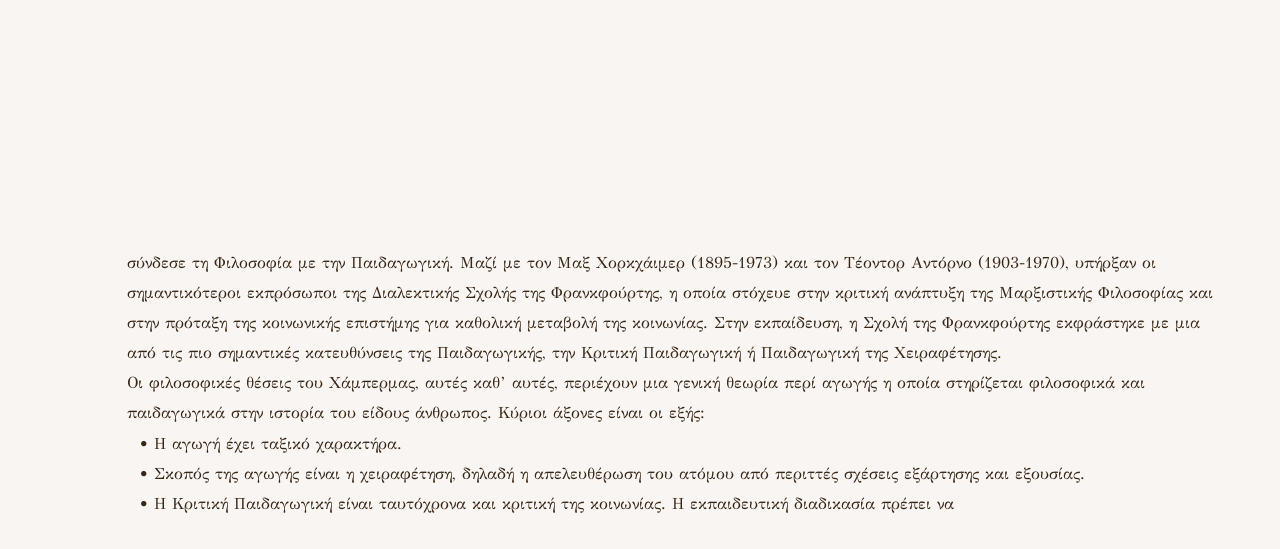σύνδεσε τη Φιλοσοφία με την Παιδαγωγική. Μαζί με τον Μαξ Χορκχάιμερ (1895-1973) και τον Τέοντορ Αντόρνο (1903-1970), υπήρξαν οι σημαντικότεροι εκπρόσωποι της Διαλεκτικής Σχολής της Φρανκφούρτης, η οποία στόχευε στην κριτική ανάπτυξη της Μαρξιστικής Φιλοσοφίας και στην πρόταξη της κοινωνικής επιστήμης για καθολική μεταβολή της κοινωνίας. Στην εκπαίδευση, η Σχολή της Φρανκφούρτης εκφράστηκε με μια από τις πιο σημαντικές κατευθύνσεις της Παιδαγωγικής, την Κριτική Παιδαγωγική ή Παιδαγωγική της Χειραφέτησης.
Οι φιλοσοφικές θέσεις του Χάμπερμας, αυτές καθ’ αυτές, περιέχουν μια γενική θεωρία περί αγωγής η οποία στηρίζεται φιλοσοφικά και παιδαγωγικά στην ιστορία του είδους άνθρωπος. Κύριοι άξονες είναι οι εξής:
  • Η αγωγή έχει ταξικό χαρακτήρα.
  • Σκοπός της αγωγής είναι η χειραφέτηση, δηλαδή η απελευθέρωση του ατόμου από περιττές σχέσεις εξάρτησης και εξουσίας.
  • Η Κριτική Παιδαγωγική είναι ταυτόχρονα και κριτική της κοινωνίας. Η εκπαιδευτική διαδικασία πρέπει να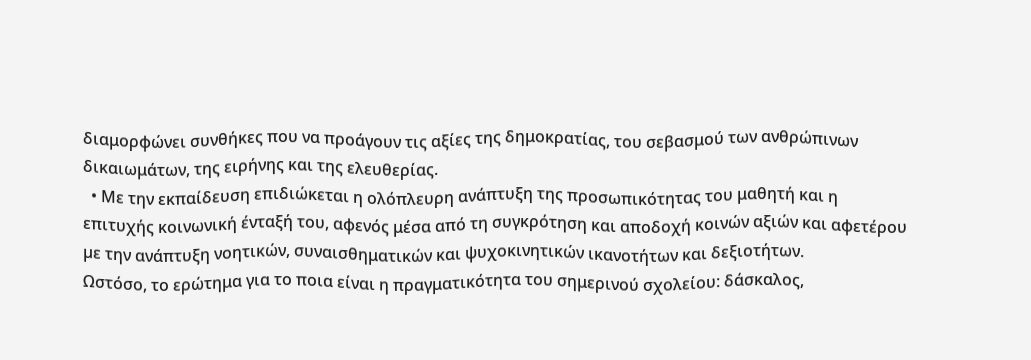διαμορφώνει συνθήκες που να προάγουν τις αξίες της δημοκρατίας, του σεβασμού των ανθρώπινων δικαιωμάτων, της ειρήνης και της ελευθερίας.
  • Με την εκπαίδευση επιδιώκεται η ολόπλευρη ανάπτυξη της προσωπικότητας του μαθητή και η επιτυχής κοινωνική ένταξή του, αφενός μέσα από τη συγκρότηση και αποδοχή κοινών αξιών και αφετέρου µε την ανάπτυξη νοητικών, συναισθηματικών και ψυχοκινητικών ικανοτήτων και δεξιοτήτων.
Ωστόσο, το ερώτημα για το ποια είναι η πραγματικότητα του σημερινού σχολείου: δάσκαλος,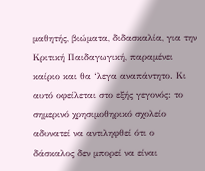μαθητής, βιώματα, διδασκαλία, για την Κριτική Παιδαγωγική, παραμένει καίριο και θα ‘λεγα αναπάντητο. Κι αυτό οφείλεται στο εξής γεγονός: το σημερινό χρησιμοθηρικό σχολείο αδυνατεί να αντιληφθεί ότι ο δάσκαλος δεν μπορεί να είναι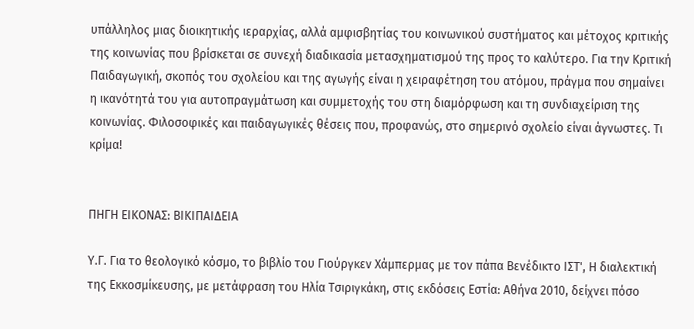υπάλληλος μιας διοικητικής ιεραρχίας, αλλά αμφισβητίας του κοινωνικού συστήματος και μέτοχος κριτικής της κοινωνίας που βρίσκεται σε συνεχή διαδικασία μετασχηματισμού της προς το καλύτερο. Για την Κριτική Παιδαγωγική, σκοπός του σχολείου και της αγωγής είναι η χειραφέτηση του ατόμου, πράγμα που σημαίνει η ικανότητά του για αυτοπραγμάτωση και συμμετοχής του στη διαμόρφωση και τη συνδιαχείριση της κοινωνίας. Φιλοσοφικές και παιδαγωγικές θέσεις που, προφανώς, στο σημερινό σχολείο είναι άγνωστες. Τι κρίμα!


ΠΗΓΗ ΕΙΚΟΝΑΣ: ΒΙΚΙΠΑΙΔΕΙΑ

Υ.Γ. Για το θεολογικό κόσμο, το βιβλίο του Γιούργκεν Χάμπερμας με τον πάπα Βενέδικτο ΙΣΤ', Η διαλεκτική της Εκκοσμίκευσης, με μετάφραση του Ηλία Τσιριγκάκη, στις εκδόσεις Εστία: Αθήνα 2010, δείχνει πόσο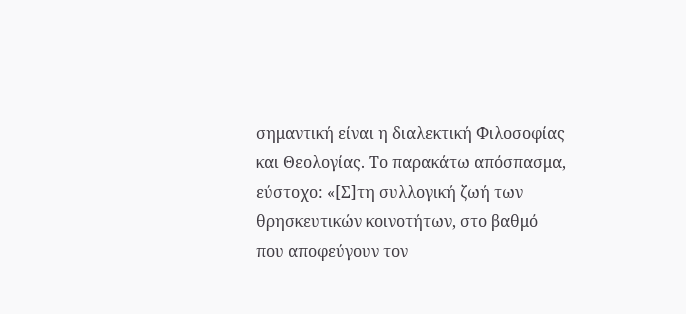σημαντική είναι η διαλεκτική Φιλοσοφίας και Θεολογίας. Το παρακάτω απόσπασμα, εύστοχο: «[Σ]τη συλλογική ζωή των θρησκευτικών κοινοτήτων, στο βαθμό που αποφεύγουν τον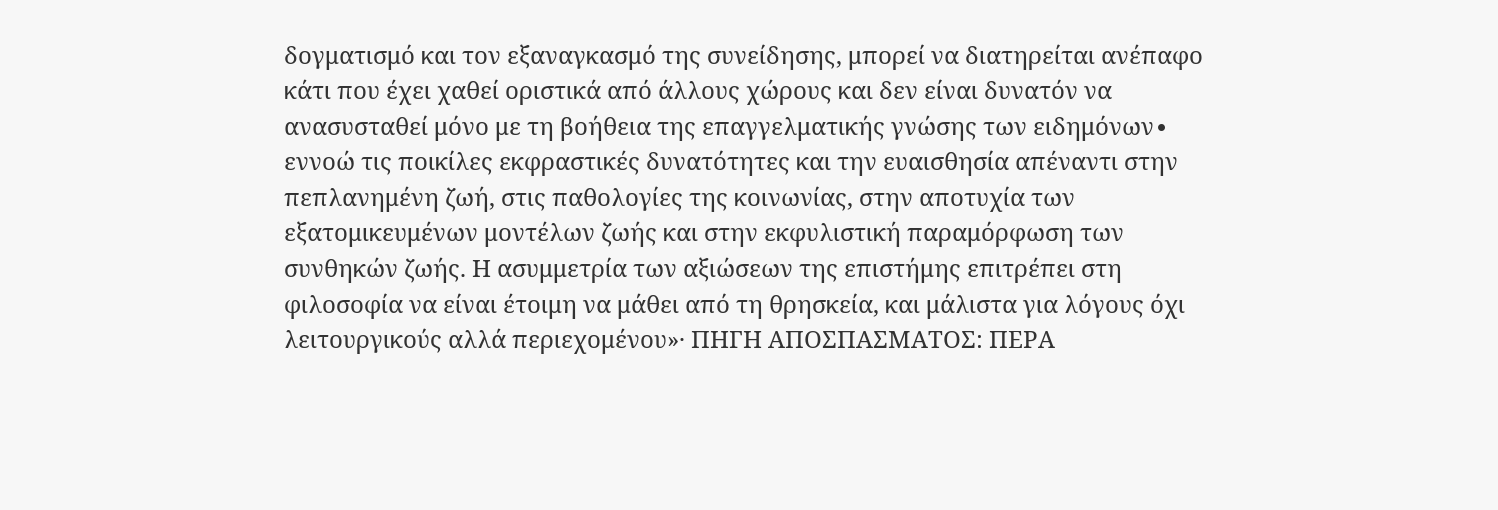δογματισμό και τον εξαναγκασμό της συνείδησης, μπορεί να διατηρείται ανέπαφο κάτι που έχει χαθεί οριστικά από άλλους χώρους και δεν είναι δυνατόν να ανασυσταθεί μόνο με τη βοήθεια της επαγγελματικής γνώσης των ειδημόνων∙ εννοώ τις ποικίλες εκφραστικές δυνατότητες και την ευαισθησία απέναντι στην πεπλανημένη ζωή, στις παθολογίες της κοινωνίας, στην αποτυχία των εξατομικευμένων μοντέλων ζωής και στην εκφυλιστική παραμόρφωση των συνθηκών ζωής. Η ασυμμετρία των αξιώσεων της επιστήμης επιτρέπει στη φιλοσοφία να είναι έτοιμη να μάθει από τη θρησκεία, και μάλιστα για λόγους όχι λειτουργικούς αλλά περιεχομένου»· ΠΗΓΗ ΑΠΟΣΠΑΣΜΑΤΟΣ: ΠΕΡΑ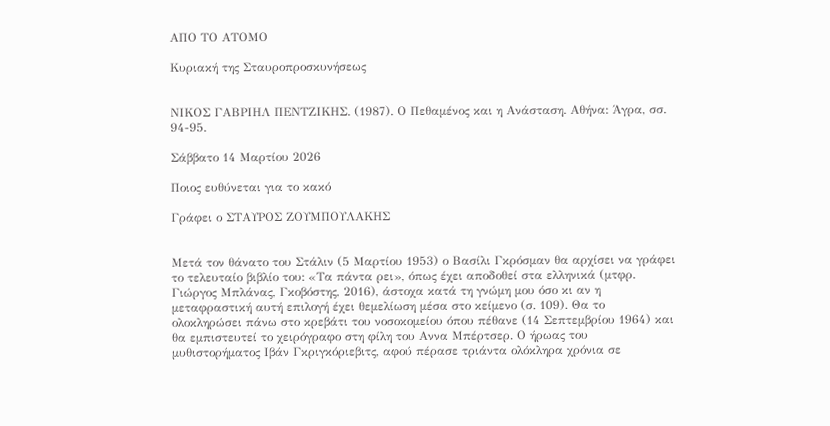ΑΠΟ ΤΟ ΑΤΟΜΟ

Κυριακή της Σταυροπροσκυνήσεως


ΝΙΚΟΣ ΓΑΒΡΙΗΛ ΠΕΝΤΖΙΚΗΣ. (1987). Ο Πεθαμένος και η Ανάσταση. Αθήνα: Άγρα, σσ. 94-95.

Σάββατο 14 Μαρτίου 2026

Ποιος ευθύνεται για το κακό

Γράφει ο ΣΤΑΥΡΟΣ ΖΟΥΜΠΟΥΛΑΚΗΣ


Μετά τον θάνατο του Στάλιν (5 Μαρτίου 1953) ο Βασίλι Γκρόσμαν θα αρχίσει να γράφει το τελευταίο βιβλίο του: «Τα πάντα ρει», όπως έχει αποδοθεί στα ελληνικά (μτφρ. Γιώργος Μπλάνας, Γκοβόστης, 2016), άστοχα κατά τη γνώμη μου όσο κι αν η μεταφραστική αυτή επιλογή έχει θεμελίωση μέσα στο κείμενο (σ. 109). Θα το ολοκληρώσει πάνω στο κρεβάτι του νοσοκομείου όπου πέθανε (14 Σεπτεμβρίου 1964) και θα εμπιστευτεί το χειρόγραφο στη φίλη του Aννα Μπέρτσερ. Ο ήρωας του μυθιστορήματος Ιβάν Γκριγκόριεβιτς, αφού πέρασε τριάντα ολόκληρα χρόνια σε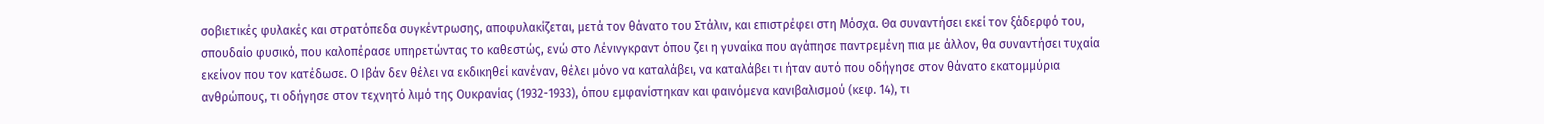σοβιετικές φυλακές και στρατόπεδα συγκέντρωσης, αποφυλακίζεται, μετά τον θάνατο του Στάλιν, και επιστρέφει στη Μόσχα. Θα συναντήσει εκεί τον ξάδερφό του, σπουδαίο φυσικό, που καλοπέρασε υπηρετώντας το καθεστώς, ενώ στο Λένινγκραντ όπου ζει η γυναίκα που αγάπησε παντρεμένη πια με άλλον, θα συναντήσει τυχαία εκείνον που τον κατέδωσε. Ο Ιβάν δεν θέλει να εκδικηθεί κανέναν, θέλει μόνο να καταλάβει, να καταλάβει τι ήταν αυτό που οδήγησε στον θάνατο εκατομμύρια ανθρώπους, τι οδήγησε στον τεχνητό λιμό της Ουκρανίας (1932-1933), όπου εμφανίστηκαν και φαινόμενα κανιβαλισμού (κεφ. 14), τι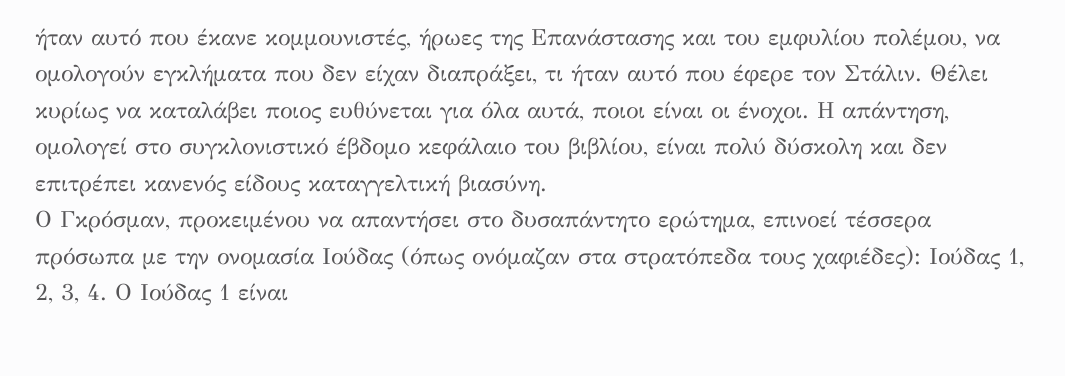ήταν αυτό που έκανε κομμουνιστές, ήρωες της Επανάστασης και του εμφυλίου πολέμου, να ομολογούν εγκλήματα που δεν είχαν διαπράξει, τι ήταν αυτό που έφερε τον Στάλιν. Θέλει κυρίως να καταλάβει ποιος ευθύνεται για όλα αυτά, ποιοι είναι οι ένοχοι. Η απάντηση, ομολογεί στο συγκλονιστικό έβδομο κεφάλαιο του βιβλίου, είναι πολύ δύσκολη και δεν επιτρέπει κανενός είδους καταγγελτική βιασύνη.
Ο Γκρόσμαν, προκειμένου να απαντήσει στο δυσαπάντητο ερώτημα, επινοεί τέσσερα πρόσωπα με την ονομασία Ιούδας (όπως ονόμαζαν στα στρατόπεδα τους χαφιέδες): Ιούδας 1, 2, 3, 4. Ο Ιούδας 1 είναι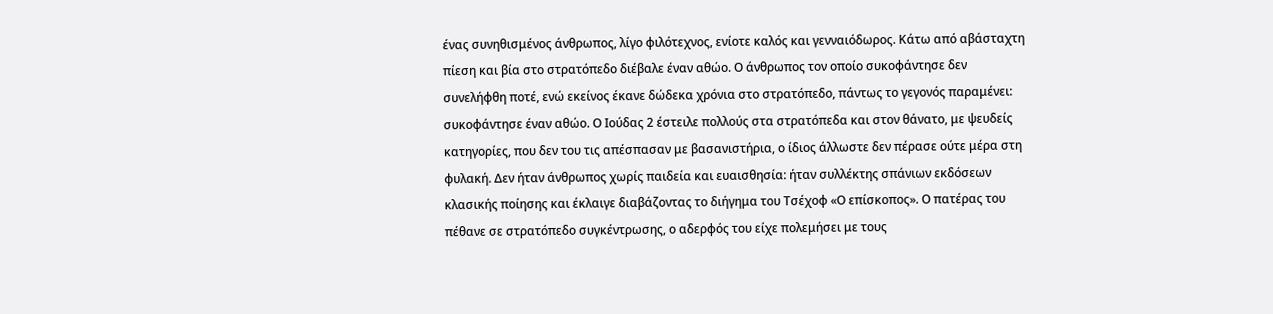ένας συνηθισμένος άνθρωπος, λίγο φιλότεχνος, ενίοτε καλός και γενναιόδωρος. Κάτω από αβάσταχτη πίεση και βία στο στρατόπεδο διέβαλε έναν αθώο. Ο άνθρωπος τον οποίο συκοφάντησε δεν συνελήφθη ποτέ, ενώ εκείνος έκανε δώδεκα χρόνια στο στρατόπεδο, πάντως το γεγονός παραμένει: συκοφάντησε έναν αθώο. Ο Ιούδας 2 έστειλε πολλούς στα στρατόπεδα και στον θάνατο, με ψευδείς κατηγορίες, που δεν του τις απέσπασαν με βασανιστήρια, ο ίδιος άλλωστε δεν πέρασε ούτε μέρα στη φυλακή. Δεν ήταν άνθρωπος χωρίς παιδεία και ευαισθησία: ήταν συλλέκτης σπάνιων εκδόσεων κλασικής ποίησης και έκλαιγε διαβάζοντας το διήγημα του Τσέχοφ «Ο επίσκοπος». Ο πατέρας του πέθανε σε στρατόπεδο συγκέντρωσης, ο αδερφός του είχε πολεμήσει με τους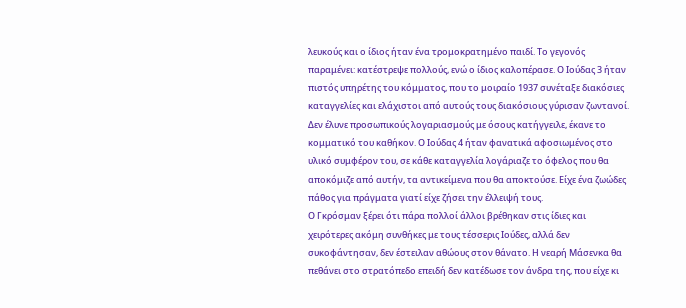λευκούς και ο ίδιος ήταν ένα τρομοκρατημένο παιδί. Το γεγονός παραμένει: κατέστρεψε πολλούς, ενώ ο ίδιος καλοπέρασε. Ο Ιούδας 3 ήταν πιστός υπηρέτης του κόμματος, που το μοιραίο 1937 συνέταξε διακόσιες καταγγελίες και ελάχιστοι από αυτούς τους διακόσιους γύρισαν ζωντανοί. Δεν έλυνε προσωπικούς λογαριασμούς με όσους κατήγγειλε, έκανε το κομματικό του καθήκον. Ο Ιούδας 4 ήταν φανατικά αφοσιωμένος στο υλικό συμφέρον του, σε κάθε καταγγελία λογάριαζε το όφελος που θα αποκόμιζε από αυτήν, τα αντικείμενα που θα αποκτούσε. Είχε ένα ζωώδες πάθος για πράγματα γιατί είχε ζήσει την έλλειψή τους.
Ο Γκρόσμαν ξέρει ότι πάρα πολλοί άλλοι βρέθηκαν στις ίδιες και χειρότερες ακόμη συνθήκες με τους τέσσερις Ιούδες, αλλά δεν συκοφάντησαν, δεν έστειλαν αθώους στον θάνατο. Η νεαρή Μάσενκα θα πεθάνει στο στρατόπεδο επειδή δεν κατέδωσε τον άνδρα της, που είχε κι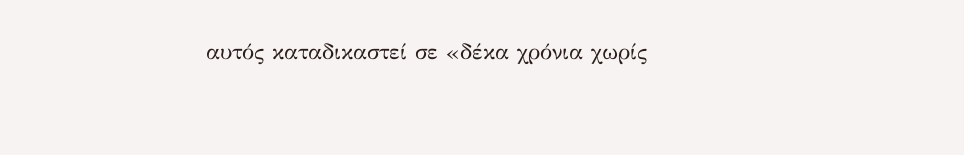αυτός καταδικαστεί σε «δέκα χρόνια χωρίς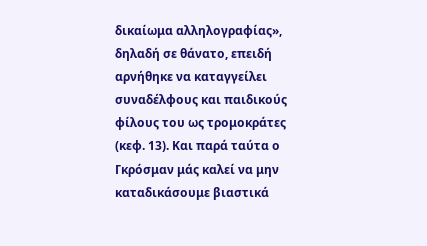δικαίωμα αλληλογραφίας», δηλαδή σε θάνατο, επειδή αρνήθηκε να καταγγείλει συναδέλφους και παιδικούς φίλους του ως τρομοκράτες (κεφ. 13). Και παρά ταύτα ο Γκρόσμαν μάς καλεί να μην καταδικάσουμε βιαστικά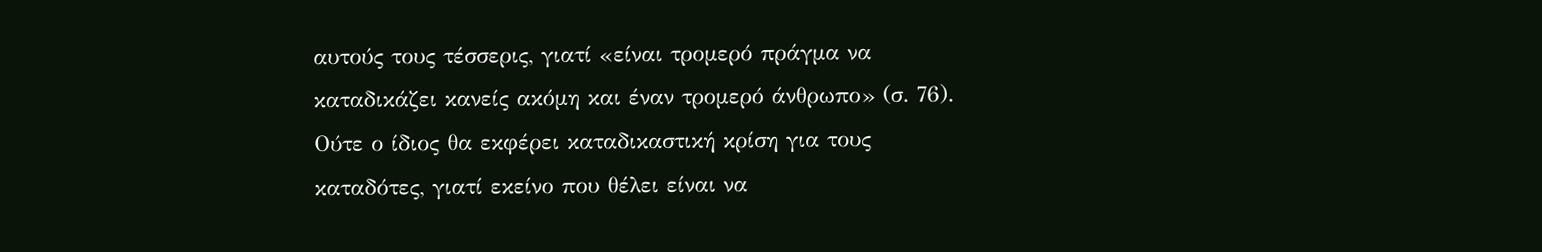αυτούς τους τέσσερις, γιατί «είναι τρομερό πράγμα να καταδικάζει κανείς ακόμη και έναν τρομερό άνθρωπο» (σ. 76). Ούτε ο ίδιος θα εκφέρει καταδικαστική κρίση για τους καταδότες, γιατί εκείνο που θέλει είναι να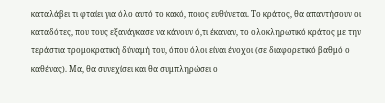καταλάβει τι φταίει για όλο αυτό το κακό, ποιος ευθύνεται. Το κράτος, θα απαντήσουν οι καταδότες, που τους εξανάγκασε να κάνουν ό,τι έκαναν, το ολοκληρωτικό κράτος με την τεράστια τρομοκρατική δύναμή του, όπου όλοι είναι ένοχοι (σε διαφορετικό βαθμό ο καθένας). Μα, θα συνεχίσει και θα συμπληρώσει ο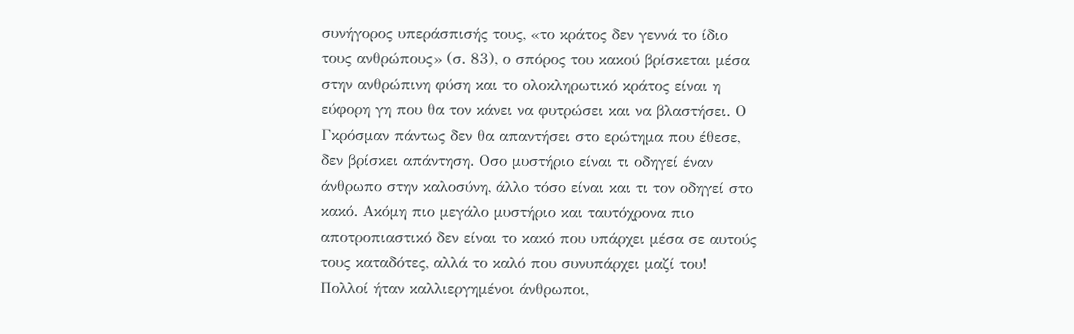συνήγορος υπεράσπισής τους, «το κράτος δεν γεννά το ίδιο τους ανθρώπους» (σ. 83), ο σπόρος του κακού βρίσκεται μέσα στην ανθρώπινη φύση και το ολοκληρωτικό κράτος είναι η εύφορη γη που θα τον κάνει να φυτρώσει και να βλαστήσει. Ο Γκρόσμαν πάντως δεν θα απαντήσει στο ερώτημα που έθεσε, δεν βρίσκει απάντηση. Οσο μυστήριο είναι τι οδηγεί έναν άνθρωπο στην καλοσύνη, άλλο τόσο είναι και τι τον οδηγεί στο κακό. Ακόμη πιο μεγάλο μυστήριο και ταυτόχρονα πιο αποτροπιαστικό δεν είναι το κακό που υπάρχει μέσα σε αυτούς τους καταδότες, αλλά το καλό που συνυπάρχει μαζί του! Πολλοί ήταν καλλιεργημένοι άνθρωποι,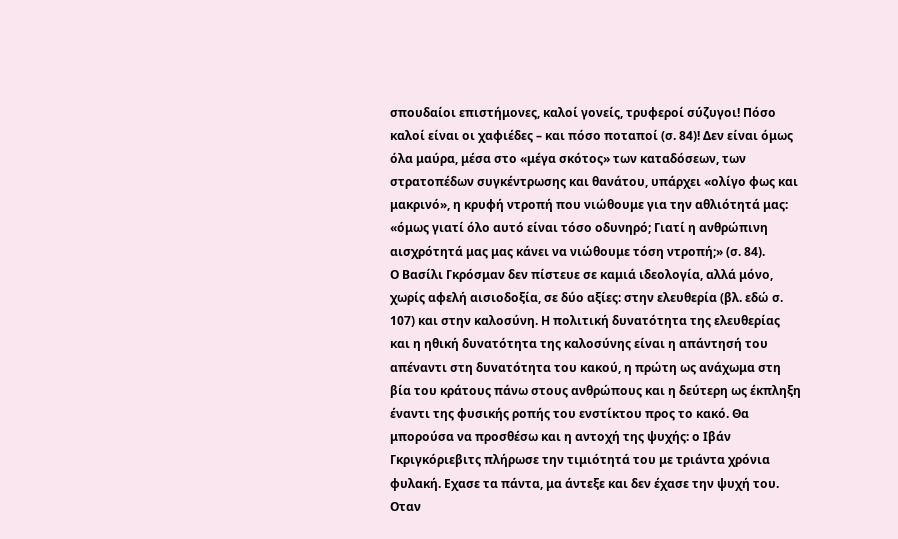σπουδαίοι επιστήμονες, καλοί γονείς, τρυφεροί σύζυγοι! Πόσο καλοί είναι οι χαφιέδες – και πόσο ποταποί (σ. 84)! Δεν είναι όμως όλα μαύρα, μέσα στο «μέγα σκότος» των καταδόσεων, των στρατοπέδων συγκέντρωσης και θανάτου, υπάρχει «ολίγο φως και μακρινό», η κρυφή ντροπή που νιώθουμε για την αθλιότητά μας: «όμως γιατί όλο αυτό είναι τόσο οδυνηρό; Γιατί η ανθρώπινη αισχρότητά μας μας κάνει να νιώθουμε τόση ντροπή;» (σ. 84).
Ο Βασίλι Γκρόσμαν δεν πίστευε σε καμιά ιδεολογία, αλλά μόνο, χωρίς αφελή αισιοδοξία, σε δύο αξίες: στην ελευθερία (βλ. εδώ σ. 107) και στην καλοσύνη. Η πολιτική δυνατότητα της ελευθερίας και η ηθική δυνατότητα της καλοσύνης είναι η απάντησή του απέναντι στη δυνατότητα του κακού, η πρώτη ως ανάχωμα στη βία του κράτους πάνω στους ανθρώπους και η δεύτερη ως έκπληξη έναντι της φυσικής ροπής του ενστίκτου προς το κακό. Θα μπορούσα να προσθέσω και η αντοχή της ψυχής: ο Ιβάν Γκριγκόριεβιτς πλήρωσε την τιμιότητά του με τριάντα χρόνια φυλακή. Εχασε τα πάντα, μα άντεξε και δεν έχασε την ψυχή του. Οταν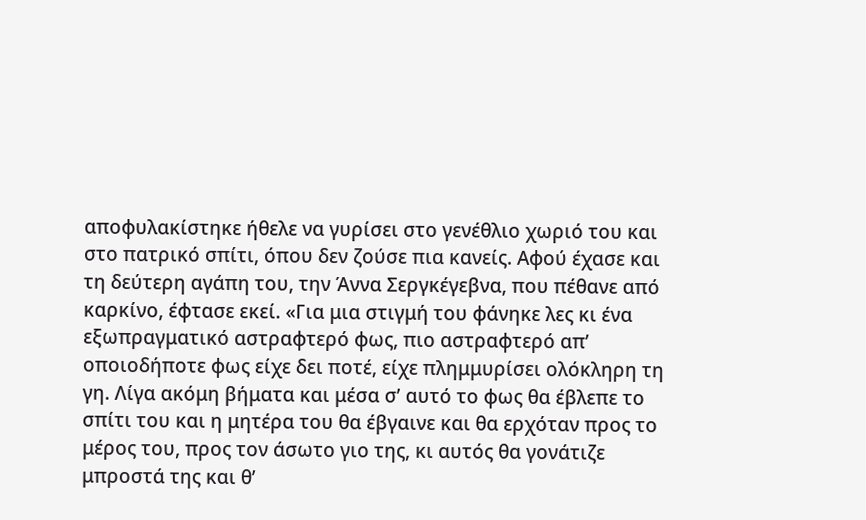αποφυλακίστηκε ήθελε να γυρίσει στο γενέθλιο χωριό του και στο πατρικό σπίτι, όπου δεν ζούσε πια κανείς. Αφού έχασε και τη δεύτερη αγάπη του, την Άννα Σεργκέγεβνα, που πέθανε από καρκίνο, έφτασε εκεί. «Για μια στιγμή του φάνηκε λες κι ένα εξωπραγματικό αστραφτερό φως, πιο αστραφτερό απ’ οποιοδήποτε φως είχε δει ποτέ, είχε πλημμυρίσει ολόκληρη τη γη. Λίγα ακόμη βήματα και μέσα σ’ αυτό το φως θα έβλεπε το σπίτι του και η μητέρα του θα έβγαινε και θα ερχόταν προς το μέρος του, προς τον άσωτο γιο της, κι αυτός θα γονάτιζε μπροστά της και θ’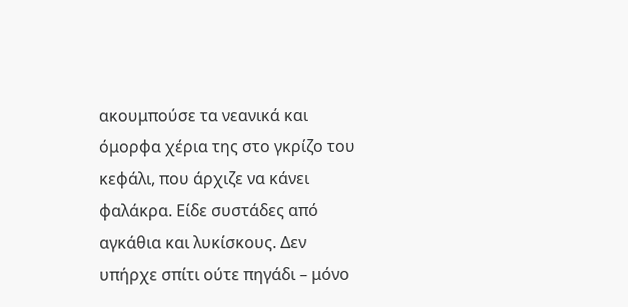ακουμπούσε τα νεανικά και όμορφα χέρια της στο γκρίζο του κεφάλι, που άρχιζε να κάνει φαλάκρα. Είδε συστάδες από αγκάθια και λυκίσκους. Δεν υπήρχε σπίτι ούτε πηγάδι – μόνο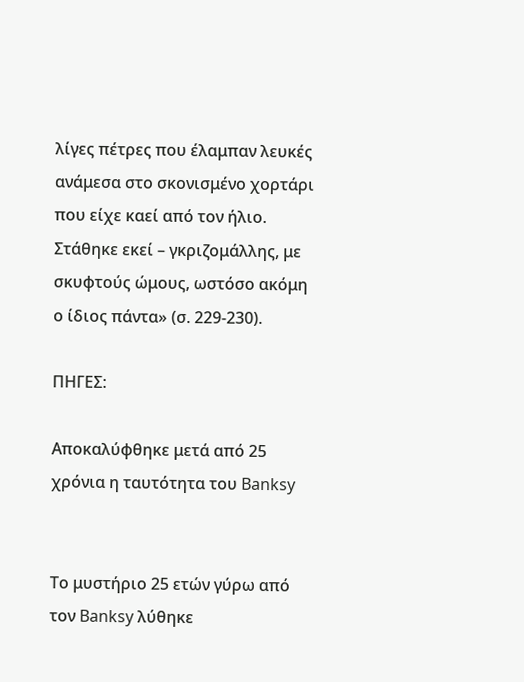λίγες πέτρες που έλαμπαν λευκές ανάμεσα στο σκονισμένο χορτάρι που είχε καεί από τον ήλιο. Στάθηκε εκεί – γκριζομάλλης, με σκυφτούς ώμους, ωστόσο ακόμη ο ίδιος πάντα» (σ. 229-230).

ΠΗΓΕΣ:

Αποκαλύφθηκε μετά από 25 χρόνια η ταυτότητα του Banksy


Το μυστήριο 25 ετών γύρω από τον Banksy λύθηκε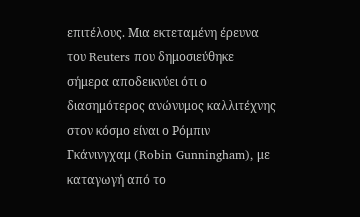επιτέλους. Μια εκτεταμένη έρευνα του Reuters που δημοσιεύθηκε σήμερα αποδεικνύει ότι ο διασημότερος ανώνυμος καλλιτέχνης στον κόσμο είναι ο Ρόμπιν Γκάνινγχαμ (Robin Gunningham), με καταγωγή από το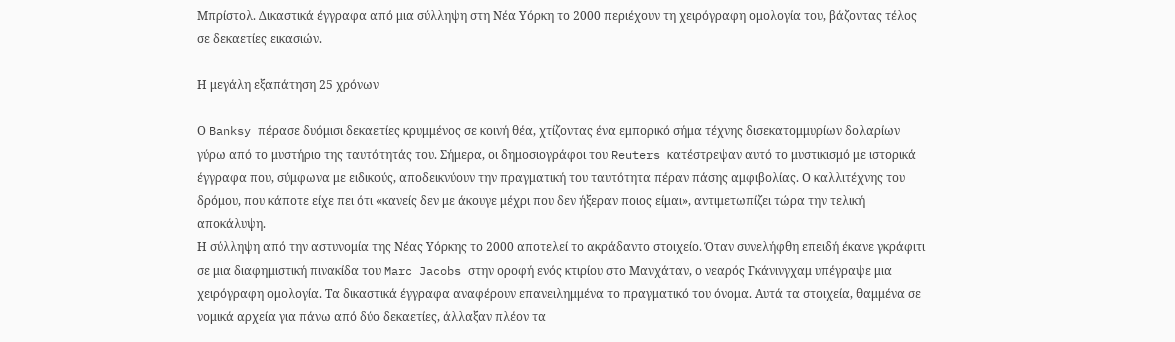Μπρίστολ. Δικαστικά έγγραφα από μια σύλληψη στη Νέα Υόρκη το 2000 περιέχουν τη χειρόγραφη ομολογία του, βάζοντας τέλος σε δεκαετίες εικασιών.

Η μεγάλη εξαπάτηση 25 χρόνων

Ο Banksy πέρασε δυόμισι δεκαετίες κρυμμένος σε κοινή θέα, χτίζοντας ένα εμπορικό σήμα τέχνης δισεκατομμυρίων δολαρίων γύρω από το μυστήριο της ταυτότητάς του. Σήμερα, οι δημοσιογράφοι του Reuters κατέστρεψαν αυτό το μυστικισμό με ιστορικά έγγραφα που, σύμφωνα με ειδικούς, αποδεικνύουν την πραγματική του ταυτότητα πέραν πάσης αμφιβολίας. Ο καλλιτέχνης του δρόμου, που κάποτε είχε πει ότι «κανείς δεν με άκουγε μέχρι που δεν ήξεραν ποιος είμαι», αντιμετωπίζει τώρα την τελική αποκάλυψη.
Η σύλληψη από την αστυνομία της Νέας Υόρκης το 2000 αποτελεί το ακράδαντο στοιχείο. Όταν συνελήφθη επειδή έκανε γκράφιτι σε μια διαφημιστική πινακίδα του Marc Jacobs στην οροφή ενός κτιρίου στο Μανχάταν, ο νεαρός Γκάνινγχαμ υπέγραψε μια χειρόγραφη ομολογία. Τα δικαστικά έγγραφα αναφέρουν επανειλημμένα το πραγματικό του όνομα. Αυτά τα στοιχεία, θαμμένα σε νομικά αρχεία για πάνω από δύο δεκαετίες, άλλαξαν πλέον τα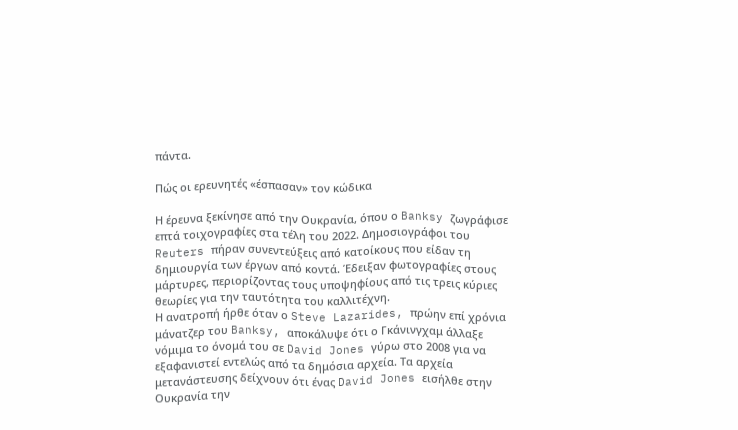πάντα.

Πώς οι ερευνητές «έσπασαν» τον κώδικα

Η έρευνα ξεκίνησε από την Ουκρανία, όπου ο Banksy ζωγράφισε επτά τοιχογραφίες στα τέλη του 2022. Δημοσιογράφοι του Reuters πήραν συνεντεύξεις από κατοίκους που είδαν τη δημιουργία των έργων από κοντά. Έδειξαν φωτογραφίες στους μάρτυρες, περιορίζοντας τους υποψηφίους από τις τρεις κύριες θεωρίες για την ταυτότητα του καλλιτέχνη.
Η ανατροπή ήρθε όταν ο Steve Lazarides, πρώην επί χρόνια μάνατζερ του Banksy, αποκάλυψε ότι ο Γκάνινγχαμ άλλαξε νόμιμα το όνομά του σε David Jones γύρω στο 2008 για να εξαφανιστεί εντελώς από τα δημόσια αρχεία. Τα αρχεία μετανάστευσης δείχνουν ότι ένας David Jones εισήλθε στην Ουκρανία την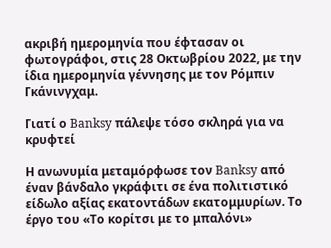ακριβή ημερομηνία που έφτασαν οι φωτογράφοι, στις 28 Οκτωβρίου 2022, με την ίδια ημερομηνία γέννησης με τον Ρόμπιν Γκάνινγχαμ.

Γιατί ο Banksy πάλεψε τόσο σκληρά για να κρυφτεί

Η ανωνυμία μεταμόρφωσε τον Banksy από έναν βάνδαλο γκράφιτι σε ένα πολιτιστικό είδωλο αξίας εκατοντάδων εκατομμυρίων. Το έργο του «Το κορίτσι με το μπαλόνι»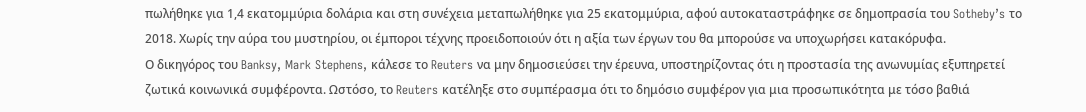πωλήθηκε για 1,4 εκατομμύρια δολάρια και στη συνέχεια μεταπωλήθηκε για 25 εκατομμύρια, αφού αυτοκαταστράφηκε σε δημοπρασία του Sotheby’s το 2018. Χωρίς την αύρα του μυστηρίου, οι έμποροι τέχνης προειδοποιούν ότι η αξία των έργων του θα μπορούσε να υποχωρήσει κατακόρυφα.
Ο δικηγόρος του Banksy, Mark Stephens, κάλεσε το Reuters να μην δημοσιεύσει την έρευνα, υποστηρίζοντας ότι η προστασία της ανωνυμίας εξυπηρετεί ζωτικά κοινωνικά συμφέροντα. Ωστόσο, το Reuters κατέληξε στο συμπέρασμα ότι το δημόσιο συμφέρον για μια προσωπικότητα με τόσο βαθιά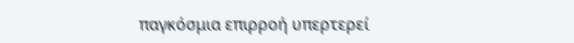παγκόσμια επιρροή υπερτερεί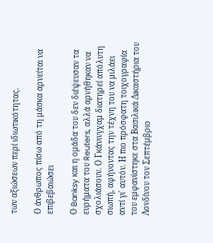των αξιώσεων περί ιδιωτικότητας.

Ο άνθρωπος πίσω από τη μάσκα αρνείται να επιβεβαιώσει

Ο Banksy και η ομάδα του δεν διέψευσαν τα ευρήματα του Reuters, αλλά αρνήθηκαν να σχολιάσουν. Ο Γκάνινγχαμ διατηρεί απόλυτη σιωπή, αφήνοντας την τέχνη του να μιλάει αντί γι' αυτόν. Η πιο πρόσφατη τοιχογραφία του εμφανίστηκε στα Βασιλικά Δικαστήρια του Λονδίνου τον Σεπτέμβριο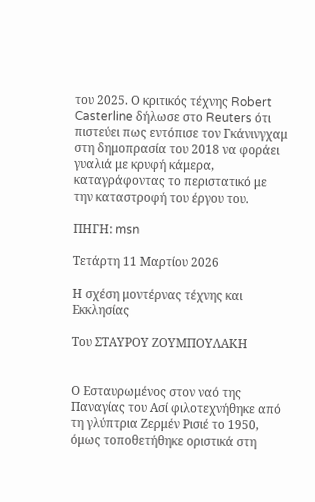του 2025. Ο κριτικός τέχνης Robert Casterline δήλωσε στο Reuters ότι πιστεύει πως εντόπισε τον Γκάνινγχαμ στη δημοπρασία του 2018 να φοράει γυαλιά με κρυφή κάμερα, καταγράφοντας το περιστατικό με την καταστροφή του έργου του.

ΠΗΓΗ: msn

Τετάρτη 11 Μαρτίου 2026

Η σχέση μοντέρνας τέχνης και Εκκλησίας

Του ΣΤΑΥΡΟΥ ΖΟΥΜΠΟΥΛΑΚΗ


Ο Εσταυρωμένος στον ναό της Παναγίας του Ασί φιλοτεχνήθηκε από τη γλύπτρια Ζερμέν Ρισιέ το 1950, όμως τοποθετήθηκε οριστικά στη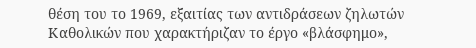θέση του το 1969, εξαιτίας των αντιδράσεων ζηλωτών Καθολικών που χαρακτήριζαν το έργο «βλάσφημο»,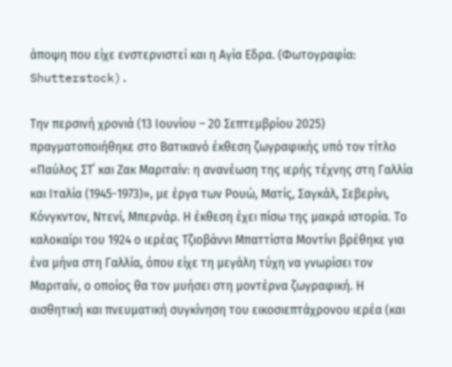άποψη που είχε ενστερνιστεί και η Αγία Εδρα. (Φωτογραφία: Shutterstock).

Την περσινή χρονιά (13 Ιουνίου – 20 Σεπτεμβρίου 2025) πραγματοποιήθηκε στο Βατικανό έκθεση ζωγραφικής υπό τον τίτλο «Παύλος ΣΤ΄ και Ζακ Μαριταίν: η ανανέωση της ιερής τέχνης στη Γαλλία και Ιταλία (1945-1973)», με έργα των Ρουώ, Ματίς, Σαγκάλ, Σεβερίνι, Κόνγκντον, Ντενί, Μπερνάρ. Η έκθεση έχει πίσω της μακρά ιστορία. Το καλοκαίρι του 1924 ο ιερέας Τζιοβάννι Μπαττίστα Μοντίνι βρέθηκε για ένα μήνα στη Γαλλία, όπου είχε τη μεγάλη τύχη να γνωρίσει τον Μαριταίν, ο οποίος θα τον μυήσει στη μοντέρνα ζωγραφική. Η αισθητική και πνευματική συγκίνηση του εικοσιεπτάχρονου ιερέα (και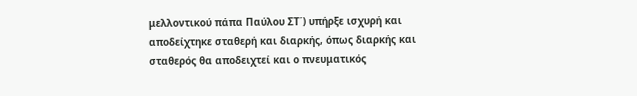μελλοντικού πάπα Παύλου ΣΤ΄) υπήρξε ισχυρή και αποδείχτηκε σταθερή και διαρκής, όπως διαρκής και σταθερός θα αποδειχτεί και ο πνευματικός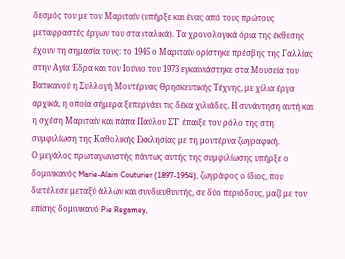δεσμός του με τον Μαριταίν (υπήρξε και ένας από τους πρώτους μεταφραστές έργων του στα ιταλικά). Τα χρονολογικά όρια της έκθεσης έχουν τη σημασία τους: το 1945 ο Μαριταίν ορίστηκε πρέσβης της Γαλλίας στην Αγία Έδρα και τον Ιούνιο του 1973 εγκαινιάστηκε στα Μουσεία του Βατικανού η Συλλογή Μοντέρνας Θρησκευτικής Τέχνης, με χίλια έργα αρχικά, η οποία σήμερα ξεπερνάει τις δέκα χιλιάδες. Η συνάντηση αυτή και η σχέση Μαριταίν και πάπα Παύλου ΣΤ΄ έπαιξε τον ρόλο της στη συμφιλίωση της Καθολικής Εκκλησίας με τη μοντέρνα ζωγραφική.
Ο μεγάλος πρωταγωνιστής πάντως αυτής της συμφιλίωσης υπήρξε ο δομινικανός Marie-Alain Couturier (1897-1954), ζωγράφος ο ίδιος, που διετέλεσε μεταξύ άλλων και συνδιευθυντής, σε δύο περιόδους, μαζί με τον επίσης δομινικανό Pie Regamey,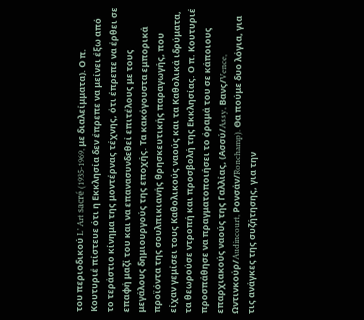του περιοδικού L’ Art sacré (1935-1969, με διαλείμματα). Ο π. Κουτυριέ πίστευε ότι η Εκκλησία δεν έπρεπε να μείνει έξω από το τεράστιο κίνημα της μοντέρνας τέχνης, ότι έπρεπε να έρθει σε επαφή μαζί του και να επανασυνδεθεί επιτέλους με τους μεγάλους δημιουργούς της εποχής. Τα κακόγουστα εμπορικά προϊόντα της σουλπικιανής θρησκευτικής παραγωγής, που είχαν γεμίσει τους Καθολικούς ναούς και τα Καθολικά ιδρύματα, τα θεωρούσε ντροπή και προσβολή της Εκκλησίας. Ο π. Κουτυριέ προσπάθησε να πραγματοποιήσει το όραμά του σε κάποιους επαρχιακούς ναούς της Γαλλίας, (Ασσύ/Assy, Βανς/Vence, Ωντινκούρ/Audincourt, Ρονσάν/Ronchamp). Θα πούμε δυο λόγια, για τις ανάγκες της συζήτησης, για την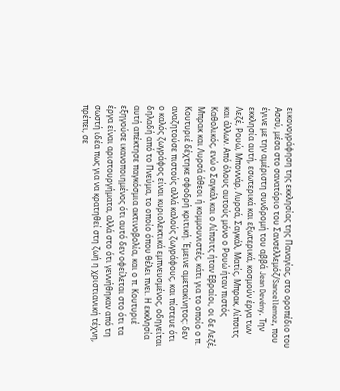εικονογράφηση της εκκλησίας της Παναγίας, στο οροπέδιο του Ασσύ, μέσα στο σανατόριο του Σανσελλεμόζ/Sancellemoz, που έγινε με την αμέριστη συνδρομή του αββά Jean Devény. Την εκκλησία αυτή, εσωτερικά και εξωτερικά, κοσμούν έργα των Λεζέ, Ρουώ, Μποννάρ, Λυρσά, Σαγκάλ, Ματίς, Μπρακ, Λίπσιτς και άλλων. Από όλους αυτούς μόνο ο Ρουώ ήταν πιστός Καθολικός, ενώ ο Σαγκάλ και ο Λίπσιτς ήταν Εβραίοι, οι δε Λεζέ, Μπρακ και Λυρσά άθεοι ή κομμουνιστές, κάτι για το οποίο ο π. Κουτυριέ δέχτηκε σφοδρή κριτική. Έμεινε αμετακίνητος: δεν αναζητούσε πιστούς αλλά καλούς ζωγράφους, και πίστευε ότι ο καλός ζωγράφος είναι κυριολεκτικά εμπνευσμένος, οδηγείται δηλαδή από το Πνεύμα, το οποίο όπου θέλει πνει. Η εκκλησία αυτή απέκτησε παγκόσμια ακτινοβολία, και ο π. Κουτυριέ εξηγούσε ικανοποιημένος ότι αυτό δεν οφείλεται στο ότι τα έργα είναι αριστουργήματα, αλλά στο ότι γεννήθηκαν από τη σωστή ιδέα πως για να κρατηθεί στη ζωή η χριστιανική τέχνη, πρέπει, σε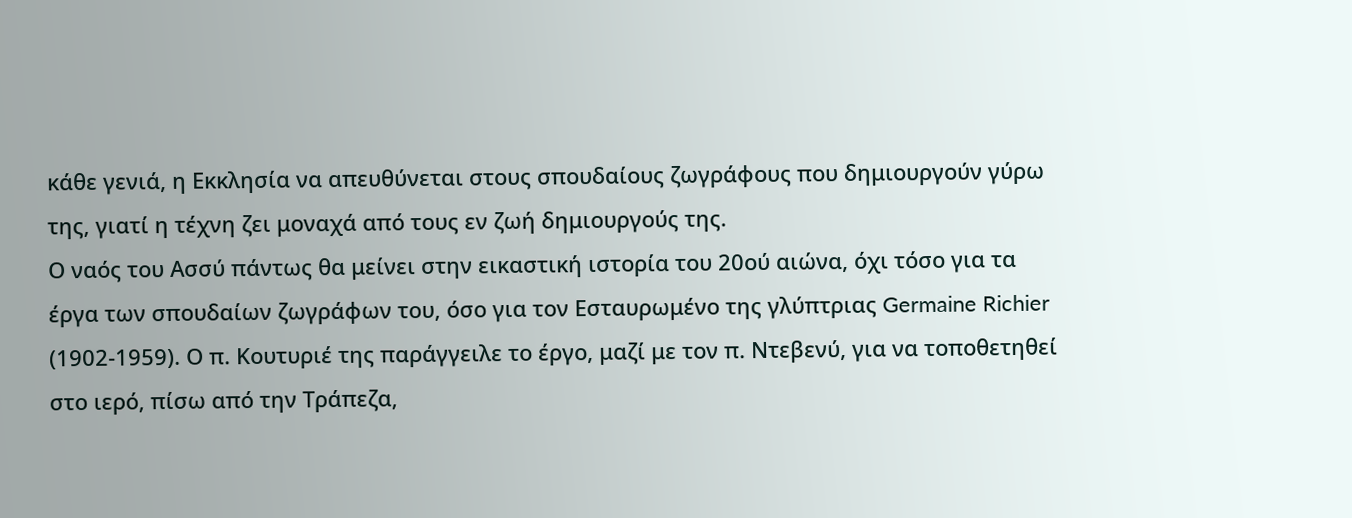κάθε γενιά, η Εκκλησία να απευθύνεται στους σπουδαίους ζωγράφους που δημιουργούν γύρω της, γιατί η τέχνη ζει μοναχά από τους εν ζωή δημιουργούς της.
Ο ναός του Ασσύ πάντως θα μείνει στην εικαστική ιστορία του 20ού αιώνα, όχι τόσο για τα έργα των σπουδαίων ζωγράφων του, όσο για τον Εσταυρωμένο της γλύπτριας Germaine Richier (1902-1959). Ο π. Κουτυριέ της παράγγειλε το έργο, μαζί με τον π. Ντεβενύ, για να τοποθετηθεί στο ιερό, πίσω από την Τράπεζα,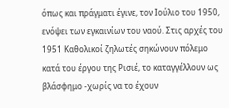όπως και πράγματι έγινε, τον Ιούλιο του 1950, ενόψει των εγκαινίων του ναού. Στις αρχές του 1951 Καθολικοί ζηλωτές σηκώνουν πόλεμο κατά του έργου της Ρισιέ, το καταγγέλλουν ως βλάσφημο -χωρίς να το έχουν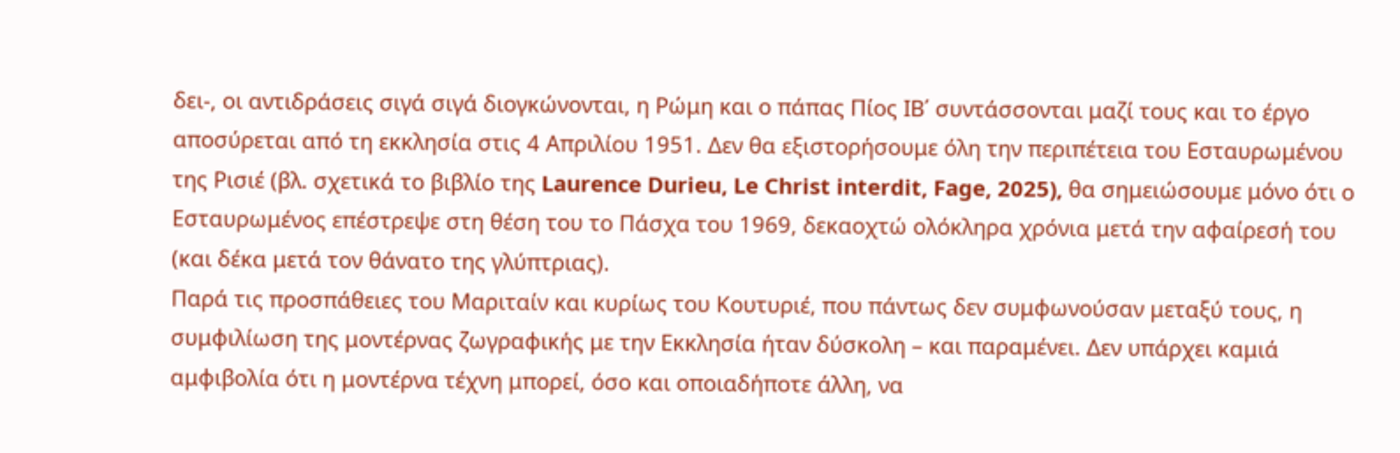δει-, οι αντιδράσεις σιγά σιγά διογκώνονται, η Ρώμη και ο πάπας Πίος ΙΒ΄ συντάσσονται μαζί τους και το έργο αποσύρεται από τη εκκλησία στις 4 Απριλίου 1951. Δεν θα εξιστορήσουμε όλη την περιπέτεια του Εσταυρωμένου της Ρισιέ (βλ. σχετικά το βιβλίο της Laurence Durieu, Le Christ interdit, Fage, 2025), θα σημειώσουμε μόνο ότι ο Εσταυρωμένος επέστρεψε στη θέση του το Πάσχα του 1969, δεκαοχτώ ολόκληρα χρόνια μετά την αφαίρεσή του (και δέκα μετά τον θάνατο της γλύπτριας).
Παρά τις προσπάθειες του Μαριταίν και κυρίως του Κουτυριέ, που πάντως δεν συμφωνούσαν μεταξύ τους, η συμφιλίωση της μοντέρνας ζωγραφικής με την Εκκλησία ήταν δύσκολη – και παραμένει. Δεν υπάρχει καμιά αμφιβολία ότι η μοντέρνα τέχνη μπορεί, όσο και οποιαδήποτε άλλη, να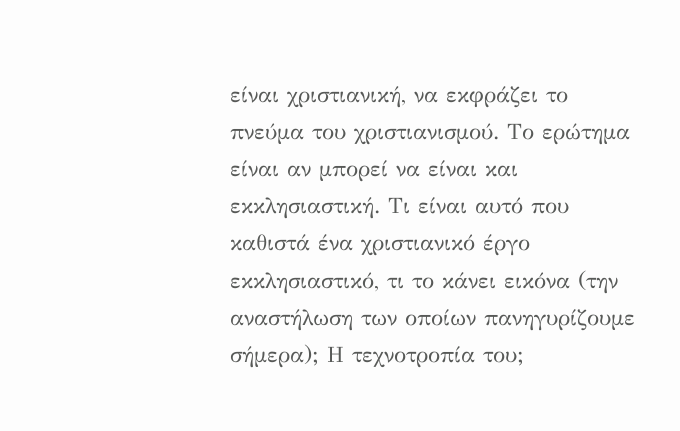είναι χριστιανική, να εκφράζει το πνεύμα του χριστιανισμού. Το ερώτημα είναι αν μπορεί να είναι και εκκλησιαστική. Τι είναι αυτό που καθιστά ένα χριστιανικό έργο εκκλησιαστικό, τι το κάνει εικόνα (την αναστήλωση των οποίων πανηγυρίζουμε σήμερα); Η τεχνοτροπία του;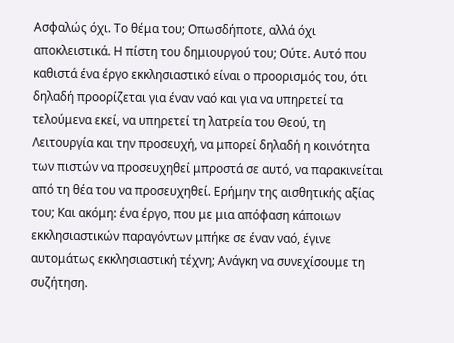Ασφαλώς όχι. Το θέμα του; Οπωσδήποτε, αλλά όχι αποκλειστικά. Η πίστη του δημιουργού του; Ούτε. Αυτό που καθιστά ένα έργο εκκλησιαστικό είναι ο προορισμός του, ότι δηλαδή προορίζεται για έναν ναό και για να υπηρετεί τα τελούμενα εκεί, να υπηρετεί τη λατρεία του Θεού, τη Λειτουργία και την προσευχή, να μπορεί δηλαδή η κοινότητα των πιστών να προσευχηθεί μπροστά σε αυτό, να παρακινείται από τη θέα του να προσευχηθεί. Ερήμην της αισθητικής αξίας του; Και ακόμη: ένα έργο, που με μια απόφαση κάποιων εκκλησιαστικών παραγόντων μπήκε σε έναν ναό, έγινε αυτομάτως εκκλησιαστική τέχνη; Ανάγκη να συνεχίσουμε τη συζήτηση.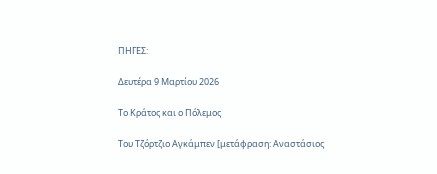ΠΗΓΕΣ:

Δευτέρα 9 Μαρτίου 2026

Το Kράτος και ο Πόλεμος

Του Τζόρτζιο Αγκάμπεν [μετάφραση: Αναστάσιος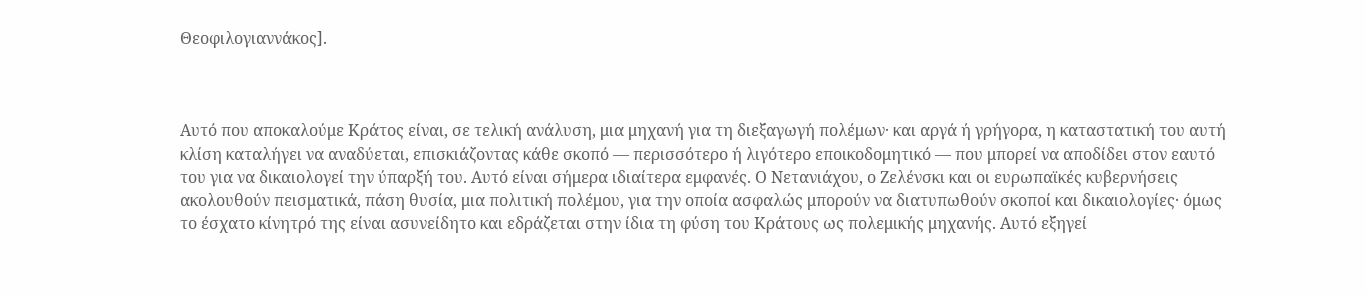Θεοφιλογιαννάκος].



Αυτό που αποκαλούμε Κράτος είναι, σε τελική ανάλυση, μια μηχανή για τη διεξαγωγή πολέμων· και αργά ή γρήγορα, η καταστατική του αυτή κλίση καταλήγει να αναδύεται, επισκιάζοντας κάθε σκοπό — περισσότερο ή λιγότερο εποικοδομητικό — που μπορεί να αποδίδει στον εαυτό του για να δικαιολογεί την ύπαρξή του. Αυτό είναι σήμερα ιδιαίτερα εμφανές. Ο Νετανιάχου, ο Ζελένσκι και οι ευρωπαϊκές κυβερνήσεις ακολουθούν πεισματικά, πάση θυσία, μια πολιτική πολέμου, για την οποία ασφαλώς μπορούν να διατυπωθούν σκοποί και δικαιολογίες· όμως το έσχατο κίνητρό της είναι ασυνείδητο και εδράζεται στην ίδια τη φύση του Κράτους ως πολεμικής μηχανής. Αυτό εξηγεί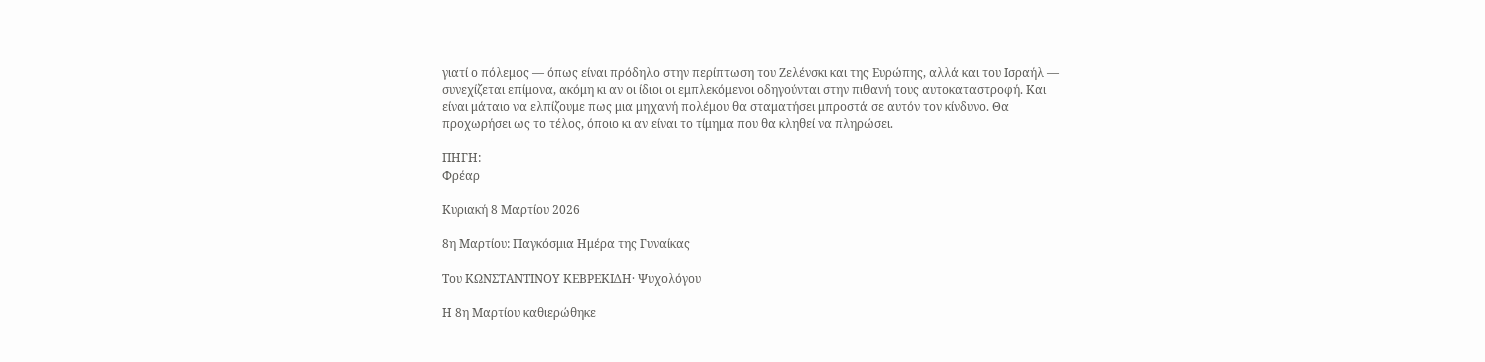γιατί ο πόλεμος — όπως είναι πρόδηλο στην περίπτωση του Ζελένσκι και της Ευρώπης, αλλά και του Ισραήλ — συνεχίζεται επίμονα, ακόμη κι αν οι ίδιοι οι εμπλεκόμενοι οδηγούνται στην πιθανή τους αυτοκαταστροφή. Και είναι μάταιο να ελπίζουμε πως μια μηχανή πολέμου θα σταματήσει μπροστά σε αυτόν τον κίνδυνο. Θα προχωρήσει ως το τέλος, όποιο κι αν είναι το τίμημα που θα κληθεί να πληρώσει.

ΠΗΓΗ:
Φρέαρ

Κυριακή 8 Μαρτίου 2026

8η Μαρτίου: Παγκόσμια Ημέρα της Γυναίκας

Του ΚΩΝΣΤΑΝΤΙΝΟΥ ΚΕΒΡΕΚΙΔΗ· Ψυχολόγου

Η 8η Μαρτίου καθιερώθηκε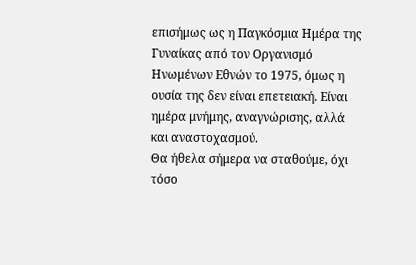επισήμως ως η Παγκόσμια Ημέρα της Γυναίκας από τον Οργανισμό Ηνωμένων Εθνών το 1975, όμως η ουσία της δεν είναι επετειακή. Είναι ημέρα μνήμης, αναγνώρισης, αλλά και αναστοχασμού.
Θα ήθελα σήμερα να σταθούμε, όχι τόσο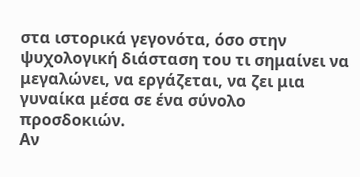στα ιστορικά γεγονότα, όσο στην ψυχολογική διάσταση του τι σημαίνει να μεγαλώνει, να εργάζεται, να ζει μια γυναίκα μέσα σε ένα σύνολο προσδοκιών.
Αν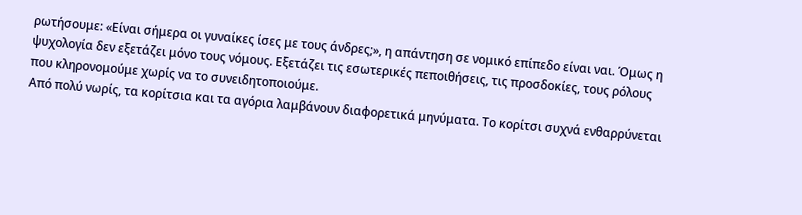ρωτήσουμε: «Είναι σήμερα οι γυναίκες ίσες με τους άνδρες;», η απάντηση σε νομικό επίπεδο είναι ναι. Όμως η ψυχολογία δεν εξετάζει μόνο τους νόμους. Εξετάζει τις εσωτερικές πεποιθήσεις, τις προσδοκίες, τους ρόλους που κληρονομούμε χωρίς να το συνειδητοποιούμε.
Από πολύ νωρίς, τα κορίτσια και τα αγόρια λαμβάνουν διαφορετικά μηνύματα. Το κορίτσι συχνά ενθαρρύνεται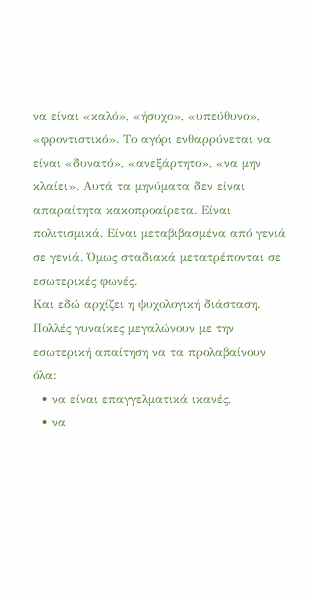να είναι «καλό», «ήσυχο», «υπεύθυνο», «φροντιστικό». Το αγόρι ενθαρρύνεται να είναι «δυνατό», «ανεξάρτητο», «να μην κλαίει». Αυτά τα μηνύματα δεν είναι απαραίτητα κακοπροαίρετα. Είναι πολιτισμικά. Είναι μεταβιβασμένα από γενιά σε γενιά. Όμως σταδιακά μετατρέπονται σε εσωτερικές φωνές.
Και εδώ αρχίζει η ψυχολογική διάσταση. Πολλές γυναίκες μεγαλώνουν με την εσωτερική απαίτηση να τα προλαβαίνουν όλα:
  • να είναι επαγγελματικά ικανές,
  • να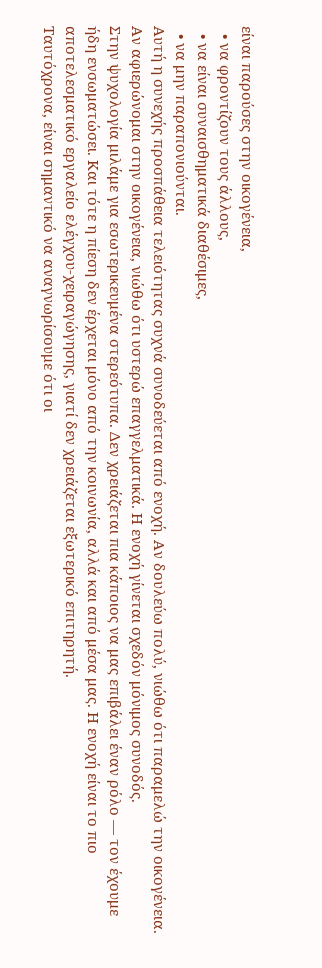είναι παρούσες στην οικογένεια,
  • να φροντίζουν τους άλλους,
  • να είναι συναισθηματικά διαθέσιμες,
  • να μην παραπονιούνται.
Αυτή η συνεχής προσπάθεια τελειότητας συχνά συνοδεύεται από ενοχή. Αν δουλεύω πολύ, νιώθω ότι παραμελώ την οικογένεια. Αν αφιερώνομαι στην οικογένεια, νιώθω ότι υστερώ επαγγελματικά. Η ενοχή γίνεται σχεδόν μόνιμος συνοδός.
Στην ψυχολογία μιλάμε για εσωτερικευμένα στερεότυπα. Δεν χρειάζεται πια κάποιος να μας επιβάλει έναν ρόλο — τον έχουμε ήδη ενσωματώσει. Και τότε η πίεση δεν έρχεται μόνο από την κοινωνία, αλλά και από μέσα μας. Η ενοχή είναι το πιο αποτελεσματικό εργαλείο ελέγχου-χειραγώγησης, γιατί δεν χρειάζεται εξωτερικό επιτηρητή.
Ταυτόχρονα, είναι σημαντικό να αναγνωρίσουμε ότι οι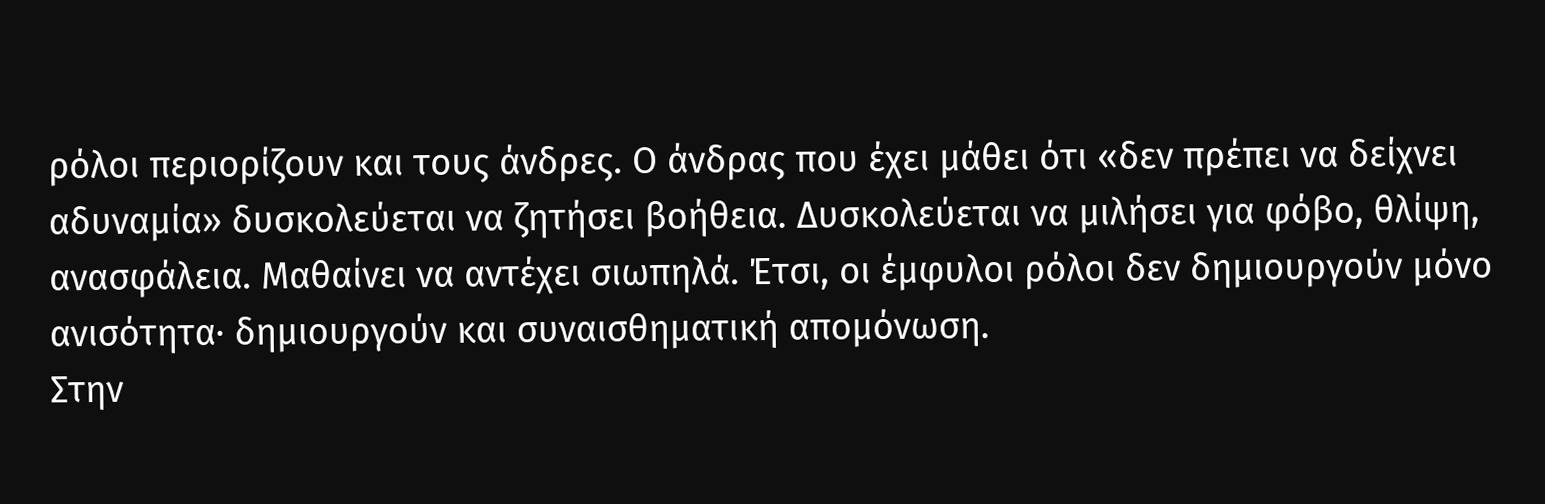ρόλοι περιορίζουν και τους άνδρες. Ο άνδρας που έχει μάθει ότι «δεν πρέπει να δείχνει αδυναμία» δυσκολεύεται να ζητήσει βοήθεια. Δυσκολεύεται να μιλήσει για φόβο, θλίψη, ανασφάλεια. Μαθαίνει να αντέχει σιωπηλά. Έτσι, οι έμφυλοι ρόλοι δεν δημιουργούν μόνο ανισότητα· δημιουργούν και συναισθηματική απομόνωση.
Στην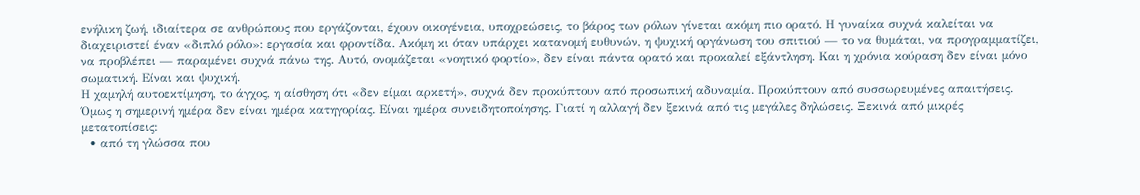ενήλικη ζωή, ιδιαίτερα σε ανθρώπους που εργάζονται, έχουν οικογένεια, υποχρεώσεις, το βάρος των ρόλων γίνεται ακόμη πιο ορατό. Η γυναίκα συχνά καλείται να διαχειριστεί έναν «διπλό ρόλο»: εργασία και φροντίδα. Ακόμη κι όταν υπάρχει κατανομή ευθυνών, η ψυχική οργάνωση του σπιτιού — το να θυμάται, να προγραμματίζει, να προβλέπει — παραμένει συχνά πάνω της. Αυτό, ονομάζεται «νοητικό φορτίο», δεν είναι πάντα ορατό και προκαλεί εξάντληση. Και η χρόνια κούραση δεν είναι μόνο σωματική. Είναι και ψυχική.
Η χαμηλή αυτοεκτίμηση, το άγχος, η αίσθηση ότι «δεν είμαι αρκετή», συχνά δεν προκύπτουν από προσωπική αδυναμία. Προκύπτουν από συσσωρευμένες απαιτήσεις.
Όμως η σημερινή ημέρα δεν είναι ημέρα κατηγορίας. Είναι ημέρα συνειδητοποίησης. Γιατί η αλλαγή δεν ξεκινά από τις μεγάλες δηλώσεις. Ξεκινά από μικρές μετατοπίσεις:
  • από τη γλώσσα που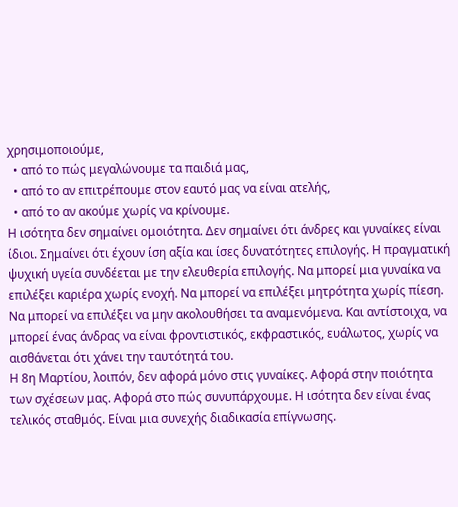χρησιμοποιούμε,
  • από το πώς μεγαλώνουμε τα παιδιά μας,
  • από το αν επιτρέπουμε στον εαυτό μας να είναι ατελής,
  • από το αν ακούμε χωρίς να κρίνουμε.
Η ισότητα δεν σημαίνει ομοιότητα. Δεν σημαίνει ότι άνδρες και γυναίκες είναι ίδιοι. Σημαίνει ότι έχουν ίση αξία και ίσες δυνατότητες επιλογής. Η πραγματική ψυχική υγεία συνδέεται με την ελευθερία επιλογής. Να μπορεί μια γυναίκα να επιλέξει καριέρα χωρίς ενοχή. Να μπορεί να επιλέξει μητρότητα χωρίς πίεση. Να μπορεί να επιλέξει να μην ακολουθήσει τα αναμενόμενα. Και αντίστοιχα, να μπορεί ένας άνδρας να είναι φροντιστικός, εκφραστικός, ευάλωτος, χωρίς να αισθάνεται ότι χάνει την ταυτότητά του.
Η 8η Μαρτίου, λοιπόν, δεν αφορά μόνο στις γυναίκες. Αφορά στην ποιότητα των σχέσεων μας. Αφορά στο πώς συνυπάρχουμε. Η ισότητα δεν είναι ένας τελικός σταθμός. Είναι μια συνεχής διαδικασία επίγνωσης.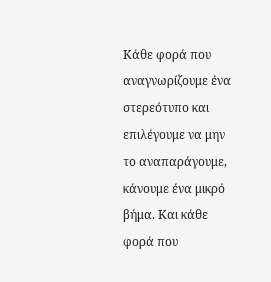Κάθε φορά που αναγνωρίζουμε ένα στερεότυπο και επιλέγουμε να μην το αναπαράγουμε, κάνουμε ένα μικρό βήμα. Και κάθε φορά που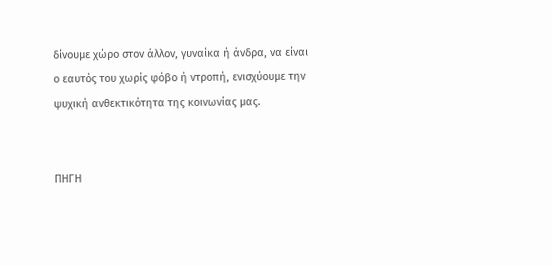δίνουμε χώρο στον άλλον, γυναίκα ή άνδρα, να είναι ο εαυτός του χωρίς φόβο ή ντροπή, ενισχύουμε την ψυχική ανθεκτικότητα της κοινωνίας μας.


ΠΗΓΗ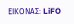ΕΙΚΟΝΑΣ: LiFO